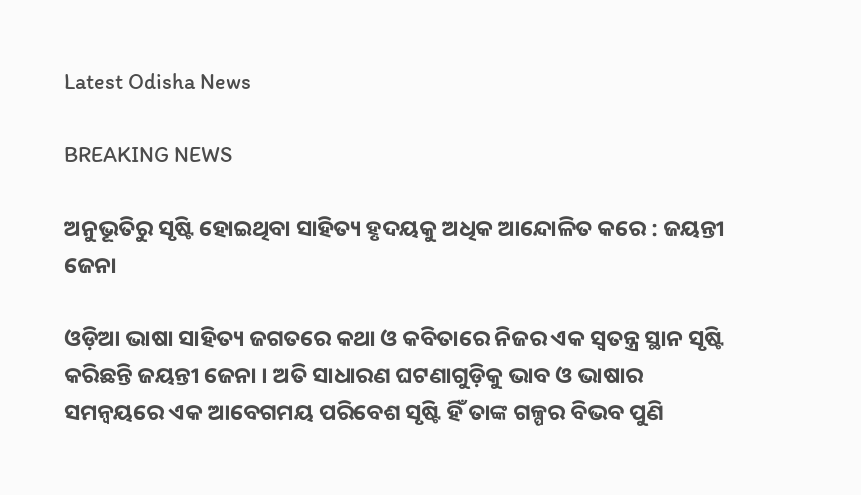Latest Odisha News

BREAKING NEWS

ଅନୁଭୂତିରୁ ସୃଷ୍ଟି ହୋଇଥିବା ସାହିତ୍ୟ ହୃଦୟକୁ ଅଧିକ ଆନ୍ଦୋଳିତ କରେ : ଜୟନ୍ତୀ ଜେନା

ଓଡ଼ିଆ ଭାଷା ସାହିତ୍ୟ ଜଗତରେ କଥା ଓ କବିତାରେ ନିଜର ଏକ ସ୍ୱତନ୍ତ୍ର ସ୍ଥାନ ସୃଷ୍ଟି କରିଛନ୍ତି ଜୟନ୍ତୀ ଜେନା । ଅତି ସାଧାରଣ ଘଟଣାଗୁଡ଼ିକୁ ଭାବ ଓ ଭାଷାର ସମନ୍ୱୟରେ ଏକ ଆବେଗମୟ ପରିବେଶ ସୃଷ୍ଟି ହିଁ ତାଙ୍କ ଗଳ୍ପର ବିଭବ ପୁଣି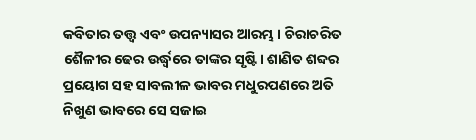କବିତାର ତତ୍ତ୍ୱ ଏବଂ ଉପନ୍ୟାସର ଆରମ୍ଭ । ଚିରାଚରିତ ଶୈଳୀର ଢେର ଉର୍ଦ୍ଧ୍ବରେ ତାଙ୍କର ସୃଷ୍ଟି। ଶାଣିତ ଶବ୍ଦର ପ୍ରୟୋଗ ସହ ସାବଲୀଳ ଭାବର ମଧୁରପଣରେ ଅତି ନିଖୁଣ ଭାବରେ ସେ ସଜାଇ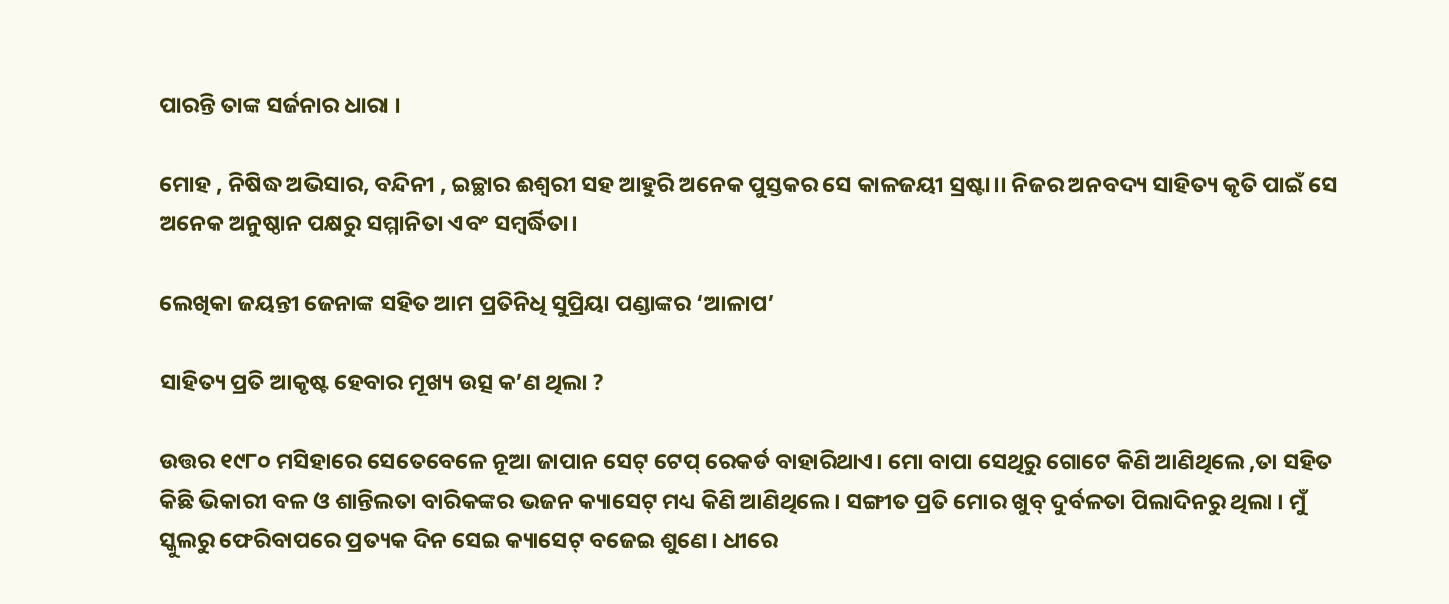ପାରନ୍ତି ତାଙ୍କ ସର୍ଜନାର ଧାରା ।

ମୋହ , ନିଷିଦ୍ଧ ଅଭିସାର, ବନ୍ଦିନୀ , ଇଚ୍ଛାର ଈଶ୍ୱରୀ ସହ ଆହୁରି ଅନେକ ପୁସ୍ତକର ସେ କାଳଜୟୀ ସ୍ରଷ୍ଟା।। ନିଜର ଅନବଦ୍ୟ ସାହିତ୍ୟ କୃତି ପାଇଁ ସେ ଅନେକ ଅନୁଷ୍ଠାନ ପକ୍ଷରୁ ସମ୍ମାନିତା ଏବଂ ସମ୍ବର୍ଦ୍ଧିତା।

ଲେଖିକା ଜୟନ୍ତୀ ଜେନାଙ୍କ ସହିତ ଆମ ପ୍ରତିନିଧି ସୁପ୍ରିୟା ପଣ୍ଡାଙ୍କର ‘ଆଳାପ’

ସାହିତ୍ୟ ପ୍ରତି ଆକୃଷ୍ଟ ହେବାର ମୂଖ୍ୟ ଉତ୍ସ କ’ଣ ଥିଲା ?

ଉତ୍ତର ୧୯୮୦ ମସିହାରେ ସେତେବେଳେ ନୂଆ ଜାପାନ ସେଟ୍ ଟେପ୍ ରେକର୍ଡ ବାହାରିଥାଏ। ମୋ ବାପା ସେଥିରୁ ଗୋଟେ କିଣି ଆଣିଥିଲେ ,ତା ସହିତ କିଛି ଭିକାରୀ ବଳ ଓ ଶାନ୍ତିଲତା ବାରିକଙ୍କର ଭଜନ କ୍ୟାସେଟ୍ ମଧ୍ୟ କିଣି ଆଣିଥିଲେ। ସଙ୍ଗୀତ ପ୍ରତି ମୋର ଖୁବ୍ ଦୁର୍ବଳତା ପିଲାଦିନରୁ ଥିଲା । ମୁଁ ସ୍କୁଲରୁ ଫେରିବାପରେ ପ୍ରତ୍ୟକ ଦିନ ସେଇ କ୍ୟାସେଟ୍ ବଜେଇ ଶୁଣେ। ଧୀରେ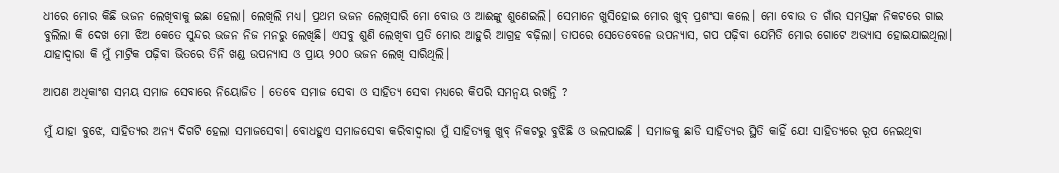ଧୀରେ ମୋର କିଛି ଭଜନ ଲେଖିବାକୁ ଇଛା ହେଲା। ଲେଖିଲି ମଧ୍ୟ। ପ୍ରଥମ ଭଜନ ଲେଖିସାରି ମୋ ବୋଉ ଓ ଆଈଙ୍କୁ ଶୁଣେଇଲି। ସେମାନେ ଖୁସିହୋଇ ମୋର ଖୁବ୍ ପ୍ରଶଂସା କଲେ। ମୋ ବୋଉ ତ ଗାଁର ସମସ୍ତଙ୍କ ନିକଟରେ ଗାଇ ବୁଲିଲା କି ଦେଖ ମୋ ଝିଅ କେତେ ସୁନ୍ଦର ଭଜନ ନିଜ ମନରୁ ଲେଖିଛି। ଏସବୁ ଶୁଣି ଲେଖିବା ପ୍ରତି ମୋର ଆହୁରି ଆଗ୍ରହ ବଢ଼ିଲା। ତାପରେ ସେତେବେଳେ ଉପନ୍ୟାସ, ଗପ ପଢ଼ିବା ଯେମିତି ମୋର ଗୋଟେ ଅଭ୍ୟାସ ହୋଇଯାଇଥିଲା। ଯାହାଦ୍ୱାରା କି ମୁଁ ମାଟ୍ରିକ ପଢ଼ିବା ଭିତରେ ତିନି ଖଣ୍ଡ ଉପନ୍ୟାସ ଓ ପ୍ରାୟ ୨୦୦ ଭଜନ ଲେଖି ସାରିଥିଲି।

ଆପଣ ଅଧିକାଂଶ ସମୟ ସମାଜ ସେବାରେ ନିୟୋଜିତ । ତେବେ ସମାଜ ସେବା ଓ ସାହିତ୍ୟ ସେବା ମଧ୍ୟରେ କିପରି ସମନ୍ୱୟ ରଖନ୍ତି ?

ମୁଁ ଯାହା ବୁଝେ, ସାହିତ୍ୟର ଅନ୍ୟ ଦିଗଟି ହେଲା ସମାଜସେବା। ବୋଧହୁଏ ସମାଜସେବା କରିବାଦ୍ୱାରା ମୁଁ ସାହିତ୍ୟକୁ ଖୁବ୍ ନିକଟରୁ ବୁଝିଛି ଓ ଭଲପାଇଛି । ସମାଜକୁ ଛାଡି ସାହିତ୍ୟର ସ୍ଥିତି କାହିଁ ଯେ! ସାହିତ୍ୟରେ ରୂପ ନେଇଥିବା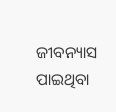ଜୀବନ୍ୟାସ ପାଇଥିବା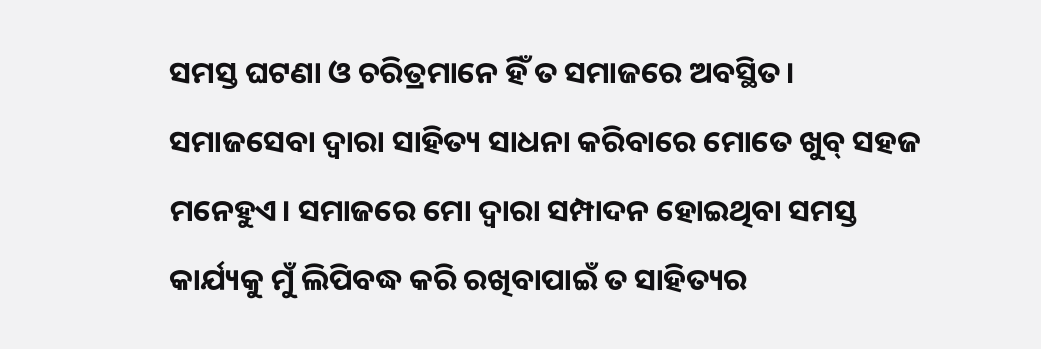ସମସ୍ତ ଘଟଣା ଓ ଚରିତ୍ରମାନେ ହିଁ ତ ସମାଜରେ ଅବସ୍ଥିତ। ସମାଜସେବା ଦ୍ୱାରା ସାହିତ୍ୟ ସାଧନା କରିବାରେ ମୋତେ ଖୁବ୍ ସହଜ ମନେହୁଏ। ସମାଜରେ ମୋ ଦ୍ୱାରା ସମ୍ପାଦନ ହୋଇଥିବା ସମସ୍ତ କାର୍ଯ୍ୟକୁ ମୁଁ ଲିପିବଦ୍ଧ କରି ରଖିବାପାଇଁ ତ ସାହିତ୍ୟର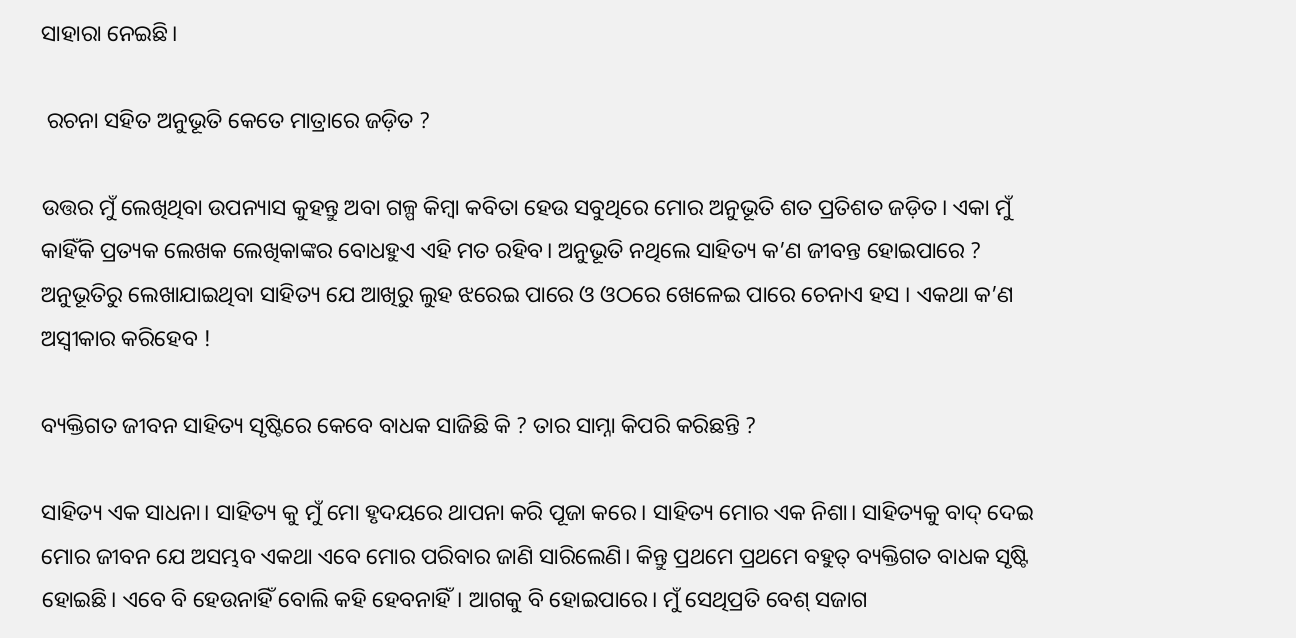ସାହାରା ନେଇଛି।

 ରଚନା ସହିତ ଅନୁଭୂତି କେତେ ମାତ୍ରାରେ ଜଡ଼ିତ ?

ଉତ୍ତର ମୁଁ ଲେଖିଥିବା ଉପନ୍ୟାସ କୁହନ୍ତୁ ଅବା ଗଳ୍ପ କିମ୍ବା କବିତା ହେଉ ସବୁଥିରେ ମୋର ଅନୁଭୂତି ଶତ ପ୍ରତିଶତ ଜଡ଼ିତ। ଏକା ମୁଁ କାହିଁକି ପ୍ରତ୍ୟକ ଲେଖକ ଲେଖିକାଙ୍କର ବୋଧହୁଏ ଏହି ମତ ରହିବ। ଅନୁଭୂତି ନଥିଲେ ସାହିତ୍ୟ କ’ଣ ଜୀବନ୍ତ ହୋଇପାରେ ? ଅନୁଭୂତିରୁ ଲେଖାଯାଇଥିବା ସାହିତ୍ୟ ଯେ ଆଖିରୁ ଲୁହ ଝରେଇ ପାରେ ଓ ଓଠରେ ଖେଳେଇ ପାରେ ଚେନାଏ ହସ । ଏକଥା କ’ଣ ଅସ୍ବୀକାର କରିହେବ !

ବ୍ୟକ୍ତିଗତ ଜୀବନ ସାହିତ୍ୟ ସୃଷ୍ଟିରେ କେବେ ବାଧକ ସାଜିଛି କି ? ତାର ସାମ୍ନା କିପରି କରିଛନ୍ତି ?

ସାହିତ୍ୟ ଏକ ସାଧନା। ସାହିତ୍ୟ କୁ ମୁଁ ମୋ ହୃଦୟରେ ଥାପନା କରି ପୂଜା କରେ। ସାହିତ୍ୟ ମୋର ଏକ ନିଶା। ସାହିତ୍ୟକୁ ବାଦ୍ ଦେଇ ମୋର ଜୀବନ ଯେ ଅସମ୍ଭବ ଏକଥା ଏବେ ମୋର ପରିବାର ଜାଣି ସାରିଲେଣି। କିନ୍ତୁ ପ୍ରଥମେ ପ୍ରଥମେ ବହୁତ୍ ବ୍ୟକ୍ତିଗତ ବାଧକ ସୃଷ୍ଟି ହୋଇଛି। ଏବେ ବି ହେଉନାହିଁ ବୋଲି କହି ହେବନାହିଁ। ଆଗକୁ ବି ହୋଇପାରେ। ମୁଁ ସେଥିପ୍ରତି ବେଶ୍ ସଜାଗ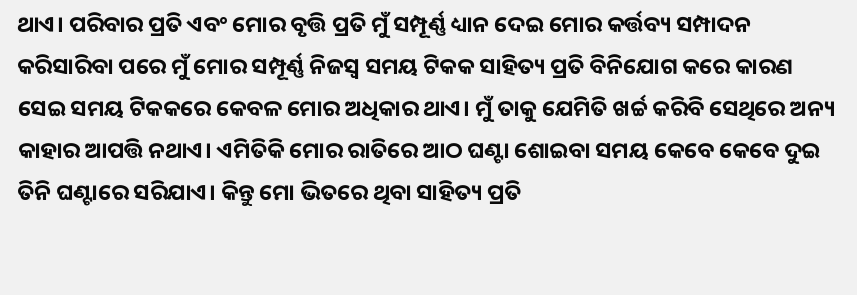ଥାଏ। ପରିବାର ପ୍ରତି ଏବଂ ମୋର ବୃତ୍ତି ପ୍ରତି ମୁଁ ସମ୍ପୂର୍ଣ୍ଣ ଧ୍ୟାନ ଦେଇ ମୋର କର୍ତ୍ତବ୍ୟ ସମ୍ପାଦନ କରିସାରିବା ପରେ ମୁଁ ମୋର ସମ୍ପୂର୍ଣ୍ଣ ନିଜସ୍ୱ ସମୟ ଟିକକ ସାହିତ୍ୟ ପ୍ରତି ବିନିଯୋଗ କରେ କାରଣ ସେଇ ସମୟ ଟିକକରେ କେବଳ ମୋର ଅଧିକାର ଥାଏ। ମୁଁ ତାକୁ ଯେମିତି ଖର୍ଚ୍ଚ କରିବି ସେଥିରେ ଅନ୍ୟ କାହାର ଆପତ୍ତି ନଥାଏ। ଏମିତିକି ମୋର ରାତିରେ ଆଠ ଘଣ୍ଟା ଶୋଇବା ସମୟ କେବେ କେବେ ଦୁଇ ତିନି ଘଣ୍ଟାରେ ସରିଯାଏ। କିନ୍ତୁ ମୋ ଭିତରେ ଥିବା ସାହିତ୍ୟ ପ୍ରତି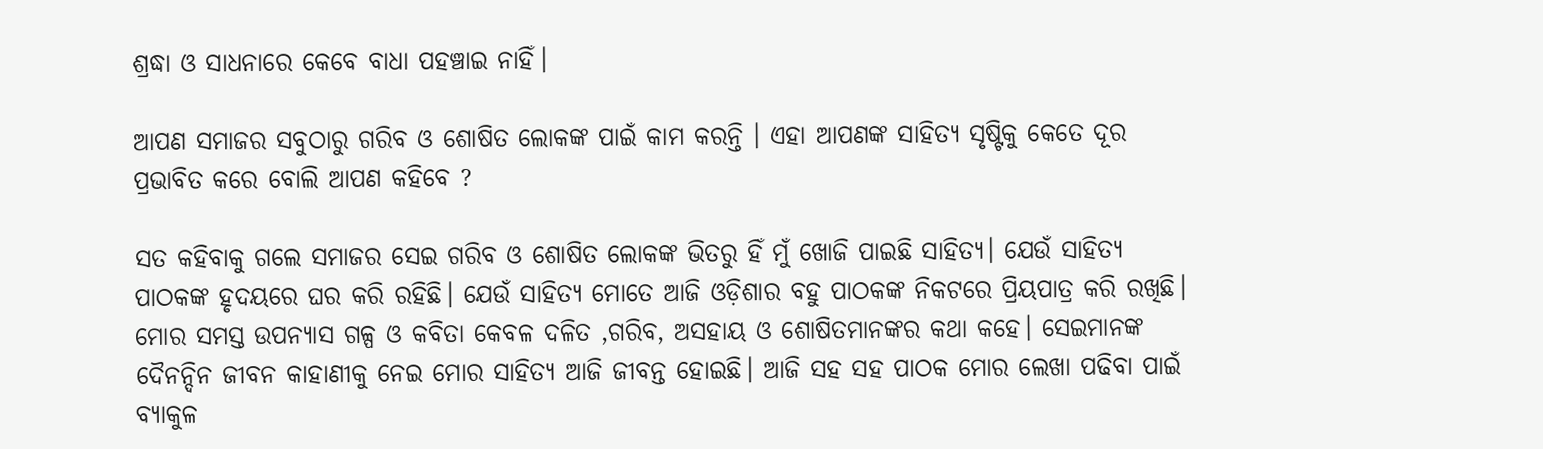ଶ୍ରଦ୍ଧା ଓ ସାଧନାରେ କେବେ ବାଧା ପହଞ୍ଚାଇ ନାହିଁ।

ଆପଣ ସମାଜର ସବୁଠାରୁ ଗରିବ ଓ ଶୋଷିତ ଲୋକଙ୍କ ପାଇଁ କାମ କରନ୍ତି । ଏହା ଆପଣଙ୍କ ସାହିତ୍ୟ ସୃଷ୍ଟିକୁ କେତେ ଦୂର ପ୍ରଭାବିତ କରେ ବୋଲି ଆପଣ କହିବେ ?

ସତ କହିବାକୁ ଗଲେ ସମାଜର ସେଇ ଗରିବ ଓ ଶୋଷିତ ଲୋକଙ୍କ ଭିତରୁ ହିଁ ମୁଁ ଖୋଜି ପାଇଛି ସାହିତ୍ୟ। ଯେଉଁ ସାହିତ୍ୟ ପାଠକଙ୍କ ହୃଦୟରେ ଘର କରି ରହିଛି। ଯେଉଁ ସାହିତ୍ୟ ମୋତେ ଆଜି ଓଡ଼ିଶାର ବହୁ ପାଠକଙ୍କ ନିକଟରେ ପ୍ରିୟପାତ୍ର କରି ରଖିଛି। ମୋର ସମସ୍ତ ଉପନ୍ୟାସ ଗଳ୍ପ ଓ କବିତା କେବଳ ଦଳିତ ,ଗରିବ, ଅସହାୟ ଓ ଶୋଷିତମାନଙ୍କର କଥା କହେ। ସେଇମାନଙ୍କ ଦୈନନ୍ଦିନ ଜୀବନ କାହାଣୀକୁ ନେଇ ମୋର ସାହିତ୍ୟ ଆଜି ଜୀବନ୍ତ ହୋଇଛି। ଆଜି ସହ ସହ ପାଠକ ମୋର ଲେଖା ପଢିବା ପାଇଁ ବ୍ୟାକୁଳ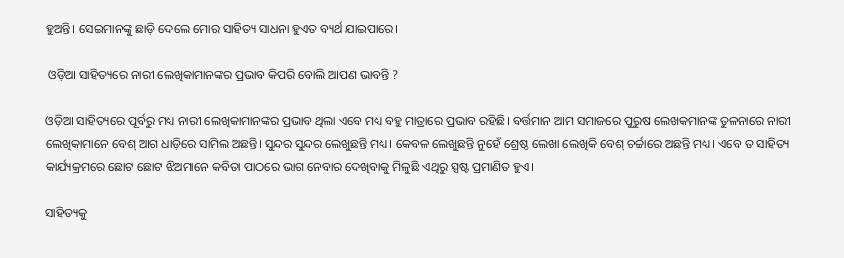ହୁଅନ୍ତି। ସେଇମାନଙ୍କୁ ଛାଡ଼ି ଦେଲେ ମୋର ସାହିତ୍ୟ ସାଧନା ହୁଏତ ବ୍ୟର୍ଥ ଯାଇପାରେ।

 ଓଡ଼ିଆ ସାହିତ୍ୟରେ ନାରୀ ଲେଖିକାମାନଙ୍କର ପ୍ରଭାବ କିପରି ବୋଲି ଆପଣ ଭାବନ୍ତି ?

ଓଡ଼ିଆ ସାହିତ୍ୟରେ ପୂର୍ବରୁ ମଧ୍ୟ ନାରୀ ଲେଖିକାମାନଙ୍କର ପ୍ରଭାବ ଥିଲା ଏବେ ମଧ୍ୟ ବହୁ ମାତ୍ରାରେ ପ୍ରଭାବ ରହିଛି। ବର୍ତ୍ତମାନ ଆମ ସମାଜରେ ପୁରୁଷ ଲେଖକମାନଙ୍କ ତୁଳନାରେ ନାରୀ ଲେଖିକାମାନେ ବେଶ୍ ଆଗ ଧାଡ଼ିରେ ସାମିଲ ଅଛନ୍ତି। ସୁନ୍ଦର ସୁନ୍ଦର ଲେଖୁଛନ୍ତି ମଧ୍ୟ। କେବଳ ଲେଖୁଛନ୍ତି ନୁହେଁ ଶ୍ରେଷ୍ଠ ଲେଖା ଲେଖିକି ବେଶ୍ ଚର୍ଚ୍ଚାରେ ଅଛନ୍ତି ମଧ୍ୟ। ଏବେ ତ ସାହିତ୍ୟ କାର୍ଯ୍ୟକ୍ରମରେ ଛୋଟ ଛୋଟ ଝିଅମାନେ କବିତା ପାଠରେ ଭାଗ ନେବାର ଦେଖିବାକୁ ମିଳୁଛି ଏଥିରୁ ସ୍ପଷ୍ଟ ପ୍ରମାଣିତ ହୁଏ।

ସାହିତ୍ୟକୁ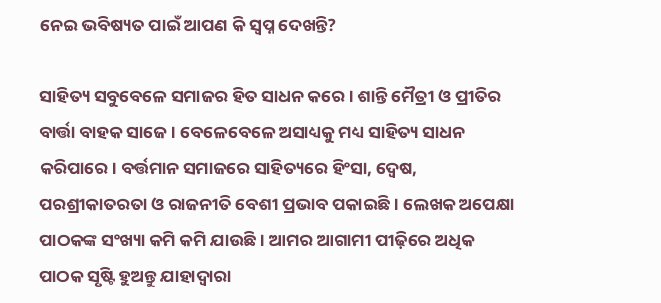ନେଇ ଭବିଷ୍ୟତ ପାଇଁ ଆପଣ କି ସ୍ୱପ୍ନ ଦେଖନ୍ତି?

ସାହିତ୍ୟ ସବୁବେଳେ ସମାଜର ହିତ ସାଧନ କରେ। ଶାନ୍ତି ମୈତ୍ରୀ ଓ ପ୍ରୀତିର ବାର୍ତ୍ତା ବାହକ ସାଜେ। ବେଳେବେଳେ ଅସାଧ୍ୟକୁ ମଧ୍ୟ ସାହିତ୍ୟ ସାଧନ କରିପାରେ। ବର୍ତ୍ତମାନ ସମାଜରେ ସାହିତ୍ୟରେ ହିଂସା, ଦ୍ଵେଷ, ପରଶ୍ରୀକାତରତା ଓ ରାଜନୀତି ବେଶୀ ପ୍ରଭାବ ପକାଇଛି। ଲେଖକ ଅପେକ୍ଷା ପାଠକଙ୍କ ସଂଖ୍ୟା କମି କମି ଯାଉଛି। ଆମର ଆଗାମୀ ପୀଢ଼ିରେ ଅଧିକ ପାଠକ ସୃଷ୍ଟି ହୁଅନ୍ତୁ ଯାହାଦ୍ୱାରା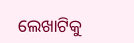ଲେଖାଟିକୁ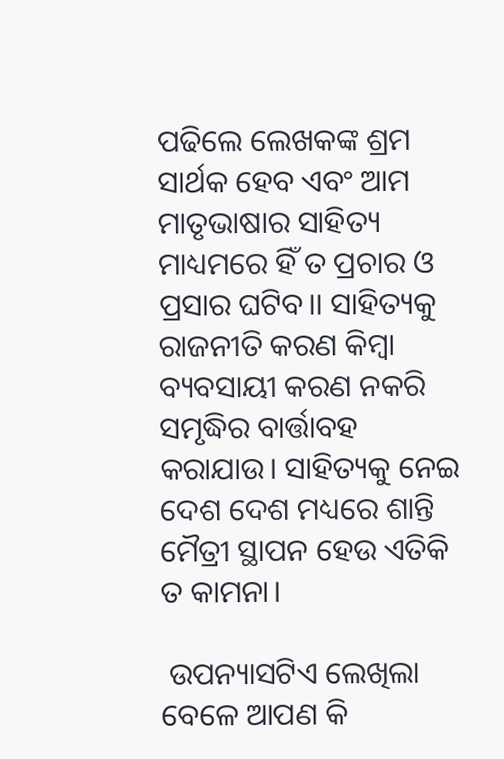ପଢିଲେ ଲେଖକଙ୍କ ଶ୍ରମ ସାର୍ଥକ ହେବ ଏବଂ ଆମ ମାତୃଭାଷାର ସାହିତ୍ୟ ମାଧ୍ୟମରେ ହିଁ ତ ପ୍ରଚାର ଓ ପ୍ରସାର ଘଟିବ।। ସାହିତ୍ୟକୁ ରାଜନୀତି କରଣ କିମ୍ବା ବ୍ୟବସାୟୀ କରଣ ନକରି ସମୃଦ୍ଧିର ବାର୍ତ୍ତାବହ କରାଯାଉ। ସାହିତ୍ୟକୁ ନେଇ ଦେଶ ଦେଶ ମଧ୍ୟରେ ଶାନ୍ତି ମୈତ୍ରୀ ସ୍ଥାପନ ହେଉ ଏତିକି ତ କାମନା।

 ଉପନ୍ୟାସଟିଏ ଲେଖିଲା ବେଳେ ଆପଣ କି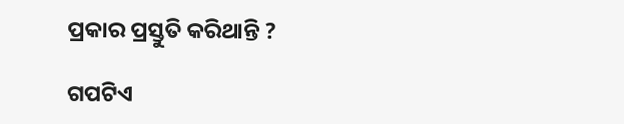ପ୍ରକାର ପ୍ରସ୍ତୁତି କରିଥାନ୍ତି ?

ଗପଟିଏ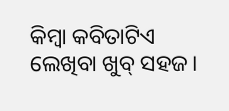କିମ୍ବା କବିତାଟିଏ ଲେଖିବା ଖୁବ୍ ସହଜ।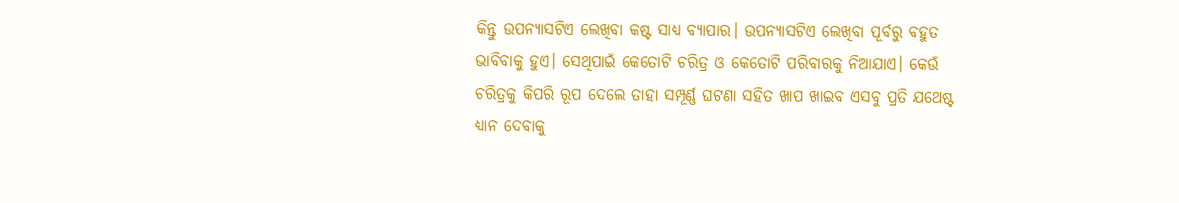କିନ୍ତୁ ଉପନ୍ୟାସଟିଏ ଲେଖିବା କଷ୍ଟ ସାଧ୍ୟ ବ୍ୟାପାର। ଉପନ୍ୟାସଟିଏ ଲେଖିବା ପୂର୍ବରୁ ବହୁତ ଭାବିବାକୁ ହୁଏ। ସେଥିପାଇଁ କେତୋଟି ଚରିତ୍ର ଓ କେତୋଟି ପରିବାରକୁ ନିଆଯାଏ। କେଉଁ ଚରିତ୍ରକୁ କିପରି ରୂପ ଦେଲେ ତାହା ସମ୍ପୂର୍ଣ୍ଣ ଘଟଣା ସହିତ ଖାପ ଖାଇବ ଏସବୁ ପ୍ରତି ଯଥେଷ୍ଟ ଧ୍ୟାନ ଦେବାକୁ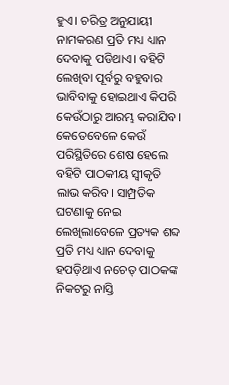ହୁଏ। ଚରିତ୍ର ଅନୁଯାୟୀ ନାମକରଣ ପ୍ରତି ମଧ୍ୟ ଧ୍ୟାନ ଦେବାକୁ ପଡିଥାଏ। ବହିଟି ଲେଖିବା ପୂର୍ବରୁ ବହୁବାର ଭାବିବାକୁ ହୋଇଥାଏ କିପରି କେଉଁଠାରୁ ଆରମ୍ଭ କରାଯିବ। କେତେବେଳେ କେଉଁ ପରିସ୍ଥିତିରେ ଶେଷ ହେଲେ ବହିଟି ପାଠକୀୟ ସ୍ୱୀକୃତି ଲାଭ କରିବ। ସାମ୍ପ୍ରତିକ ଘଟଣାକୁ ନେଇ ଲେଖିଲାବେଳେ ପ୍ରତ୍ୟକ ଶବ୍ଦ ପ୍ରତି ମଧ୍ୟ ଧ୍ୟାନ ଦେବାକୁ ହପଡ଼ିଥାଏ ନଚେତ୍ ପାଠକଙ୍କ ନିକଟରୁ ନାସ୍ତି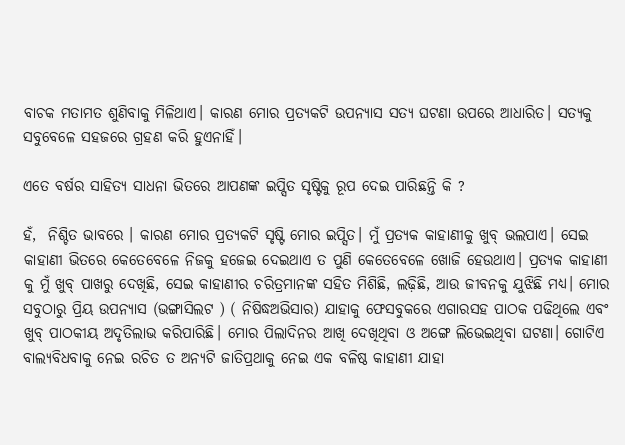ବାଚକ ମତାମତ ଶୁଣିବାକୁ ମିଳିଥାଏ। କାରଣ ମୋର ପ୍ରତ୍ୟକଟି ଉପନ୍ୟାସ ସତ୍ୟ ଘଟଣା ଉପରେ ଆଧାରିତ। ସତ୍ୟକୁ ସବୁବେଳେ ସହଜରେ ଗ୍ରହଣ କରି ହୁଏନାହିଁ।

ଏତେ ବର୍ଷର ସାହିତ୍ୟ ସାଧନା ଭିତରେ ଆପଣଙ୍କ ଇପ୍ସିତ ସୃଷ୍ଟିକୁ ରୂପ ଦେଇ ପାରିଛନ୍ତି କି ?

ହଁ,  ନିଶ୍ଚିତ ଭାବରେ । କାରଣ ମୋର ପ୍ରତ୍ୟକଟି ସୃଷ୍ଟି ମୋର ଇପ୍ସିତ। ମୁଁ ପ୍ରତ୍ୟକ କାହାଣୀକୁ ଖୁବ୍ ଭଲପାଏ। ସେଇ କାହାଣୀ ଭିତରେ କେତେବେଳେ ନିଜକୁ ହଜେଇ ଦେଇଥାଏ ତ ପୁଣି କେତେବେଳେ ଖୋଜି ହେଉଥାଏ। ପ୍ରତ୍ୟକ କାହାଣୀ କୁ ମୁଁ ଖୁବ୍ ପାଖରୁ ଦେଖିଛି, ସେଇ କାହାଣୀର ଚରିତ୍ରମାନଙ୍କ ସହିତ ମିଶିଛି, ଲଢ଼ିଛି, ଆଉ ଜୀବନକୁ ଯୁଝିଛି ମଧ୍ୟ। ମୋର ସବୁଠାରୁ ପ୍ରିୟ ଉପନ୍ୟାସ (ଭଙ୍ଗାସିଲଟ ) ( ନିଷିଦ୍ଧଅଭିସାର) ଯାହାକୁ ଫେସବୁକରେ ଏଗାରସହ ପାଠକ ପଢିଥିଲେ ଏବଂ ଖୁବ୍ ପାଠକୀୟ ଅଦୃତିଲାଭ କରିପାରିଛି। ମୋର ପିଲାଦିନର ଆଖି ଦେଖିଥିବା ଓ ଅଙ୍ଗେ ଲିଭେଇଥିବା ଘଟଣା। ଗୋଟିଏ ବାଲ୍ଯବିଧବାକୁ ନେଇ ରଚିତ ତ ଅନ୍ଯଟି ଜାତିପ୍ରଥାକୁ ନେଇ ଏକ ବଳିଷ୍ଠ କାହାଣୀ ଯାହା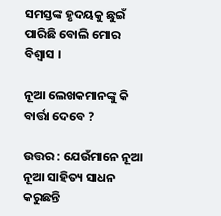ସମସ୍ତଙ୍କ ହୃଦୟକୁ ଛୁଇଁ ପାରିଛି ବୋଲି ମୋର ବିଶ୍ୱାସ ।

ନୂଆ ଲେଖକମାନଙ୍କୁ କି ବାର୍ତ୍ତା ଦେବେ ?

ଉତ୍ତର : ଯେଉଁମାନେ ନୂଆ ନୂଆ ସାହିତ୍ୟ ସାଧନ କରୁଛନ୍ତି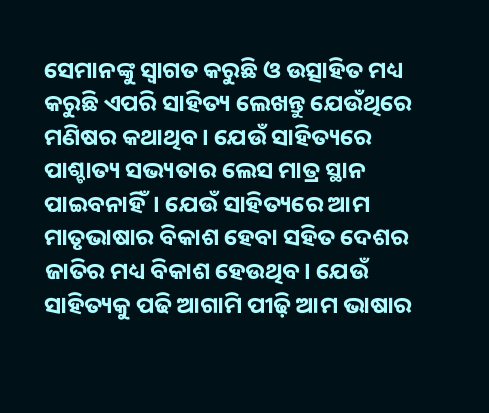ସେମାନଙ୍କୁ ସ୍ୱାଗତ କରୁଛି ଓ ଉତ୍ସାହିତ ମଧ୍ୟ କରୁଛି ଏପରି ସାହିତ୍ୟ ଲେଖନ୍ତୁ ଯେଉଁଥିରେ ମଣିଷର କଥାଥିବ। ଯେଉଁ ସାହିତ୍ୟରେ ପାଶ୍ଚାତ୍ୟ ସଭ୍ୟତାର ଲେସ ମାତ୍ର ସ୍ଥାନ ପାଇବନାହିଁ। ଯେଉଁ ସାହିତ୍ୟରେ ଆମ ମାତୃଭାଷାର ବିକାଶ ହେବା ସହିତ ଦେଶର ଜାତିର ମଧ୍ୟ ବିକାଶ ହେଉଥିବ। ଯେଉଁ ସାହିତ୍ୟକୁ ପଢି ଆଗାମି ପୀଢ଼ି ଆମ ଭାଷାର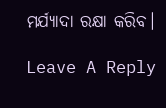ମର୍ଯ୍ୟାଦା ରକ୍ଷା କରିବ।

Leave A Reply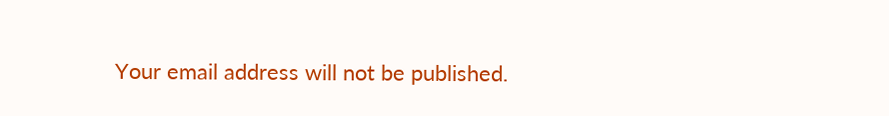Your email address will not be published.